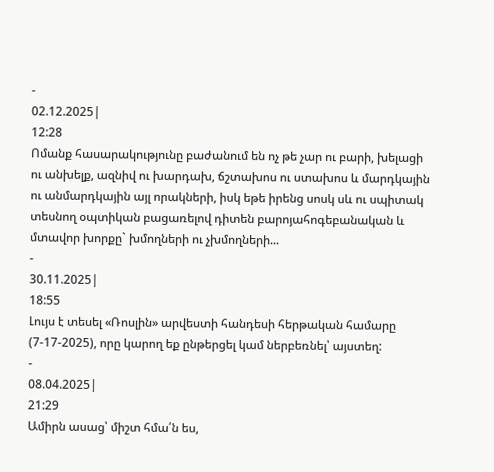-
02.12.2025|
12:28
Ոմանք հասարակությունը բաժանում են ոչ թե չար ու բարի, խելացի ու անխելք, ազնիվ ու խարդախ, ճշտախոս ու ստախոս և մարդկային ու անմարդկային այլ որակների, իսկ եթե իրենց սոսկ սև ու սպիտակ տեսնող օպտիկան բացառելով դիտեն բարոյահոգեբանական և մտավոր խորքը` խմողների ու չխմողների...
-
30.11.2025|
18:55
Լույս է տեսել «Ռոսլին» արվեստի հանդեսի հերթական համարը (7-17-2025), որը կարող եք ընթերցել կամ ներբեռնել՝ այստեղ:
-
08.04.2025|
21:29
Ամիրն ասաց՝ միշտ հմա՛ն ես,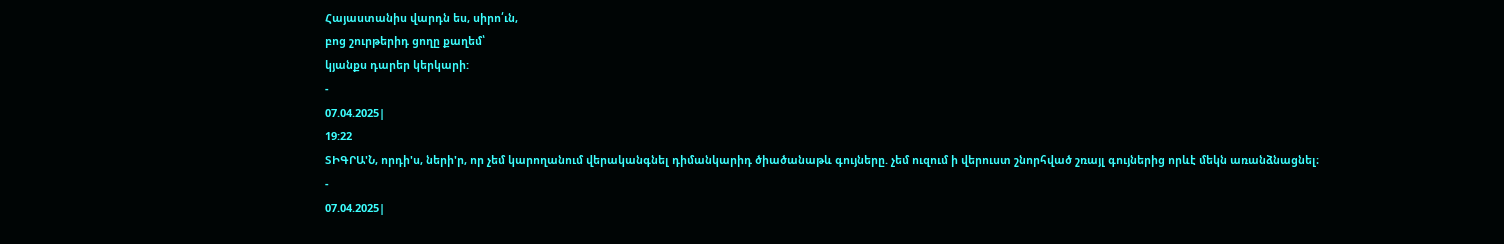Հայաստանիս վարդն ես, սիրո՛ւն,
բոց շուրթերիդ ցողը քաղեմ՝
կյանքս դարեր կերկարի:
-
07.04.2025|
19:22
ՏԻԳՐԱ'Ն, որդի'ս, ների'ր, որ չեմ կարողանում վերականգնել դիմանկարիդ ծիածանաթև գույները. չեմ ուզում ի վերուստ շնորհված շռայլ գույներից որևէ մեկն առանձնացնել։
-
07.04.2025|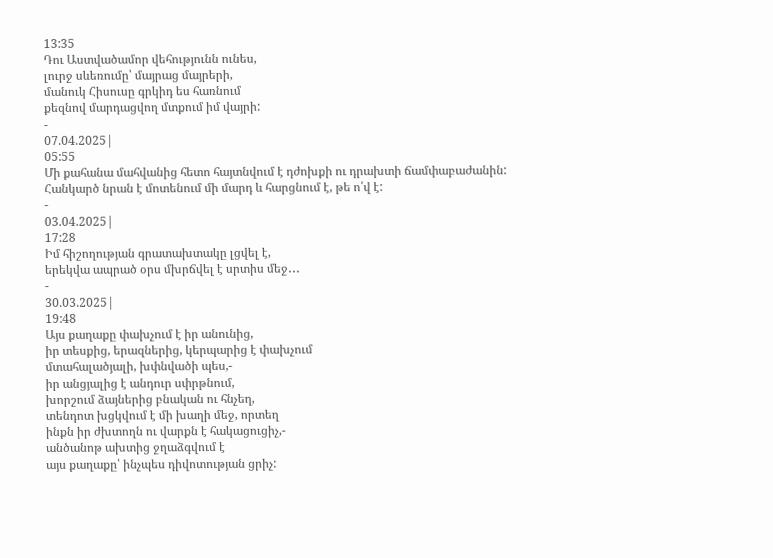13:35
Դու Աստվածամոր վեհությունն ունես,
լուրջ սևեռումը՝ մայրաց մայրերի,
մանուկ Հիսուսը գրկիդ ես հառնում
քեզնով մարդացվող մտքում իմ վայրի:
-
07.04.2025|
05:55
Մի քահանա մահվանից հետո հայտնվում է դժոխքի ու դրախտի ճամփաբաժանին: Հանկարծ նրան է մոտենում մի մարդ և հարցնում է, թե ո՛վ է:
-
03.04.2025|
17:28
Իմ հիշողության գրատախտակը լցվել է,
երեկվա ապրած օրս մխրճվել է սրտիս մեջ․․․
-
30.03.2025|
19:48
Այս քաղաքը փախչում է իր անունից,
իր տեսքից, երազներից, կերպարից է փախչում
մտահալածյալի, խփնվածի պես,-
իր անցյալից է անդուր սփրթնում,
խորշում ձայներից բնական ու հնչեղ,
տենդոտ խցկվում է մի խաղի մեջ, որտեղ
ինքն իր ժխտողն ու վարքն է հակացուցիչ,-
անծանոթ ախտից ջղաձգվում է
այս քաղաքը՝ ինչպես դիվոտության ցրիչ: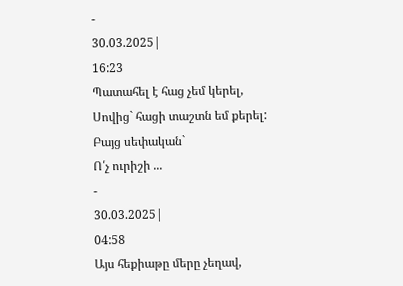-
30.03.2025|
16:23
Պատահել է հաց չեմ կերել,
Սովից` հացի տաշտն եմ քերել:
Բայց սեփական`
Ո՛չ ուրիշի ...
-
30.03.2025|
04:58
Այս հեքիաթը մերը չեղավ,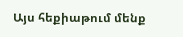Այս հեքիաթում մենք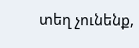տեղ չունենք,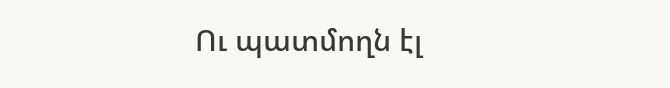Ու պատմողն էլ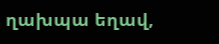ղախպա եղավ,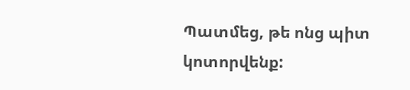Պատմեց, թե ոնց պիտ կոտորվենք: